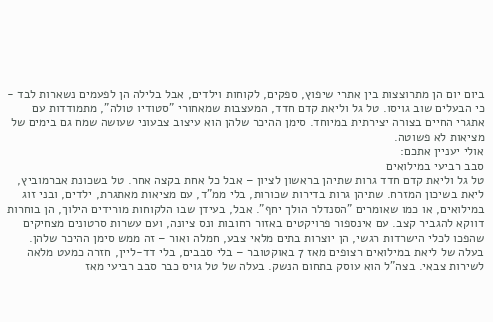ביום יום הן מתרוצצות בין אתרי שיפוץ, ספקים, לקוחות וילדים, אבל בלילה הן לפעמים נשארות לבד - כי הבעלים שוב גויסו. טל גל וליאת קדם חדד, המעצבות שמאחורי "סטודיו טולה", מתמודדות עם אתגרי החיים בצורה יצירתית במיוחד. סימן ההיכר שלהן הוא עיצוב צבעוני שעושה שמח גם בימים של מציאות לא פשוטה.
אולי יעניין אתכם:
סבב רביעי במילואים
טל גל וליאת קדם חדד גרות שתיהן בראשון לציון – אבל כל אחת בקצה אחר. טל בשכונת אברמוביץ, ליאת בשיכון המזרח. שתיהן גרות בדירות שכורות, בלי ממ"ד, עם מציאות מאתגרת, ילדים, ובני זוג במילואים, או כמו שאומרים "הסנדלר הולך יחף". אבל, בעידן שבו הלקוחות מורידים הילוך, הן בוחרות דווקא להגביר קצב. עם אינספור פרויקטים באזור רחובות ונס ציונה, ועם עשרות סרטונים מצחיקים שהפכו לכלי הישרדות רגשי, הן יוצרות בתים מלאי צבע, חמלה ואור – זה ממש סימן ההיכר שלהן.
בעלה של ליאת במילואים רצופים מאז 7 באוקטובר – בלי סבבים, בלי דד-ליין, חזרה כמעט מלאה לשירות צבאי. בצה"ל הוא עוסק בתחום הנשק. בעלה של טל גויס כבר סבב רביעי מאז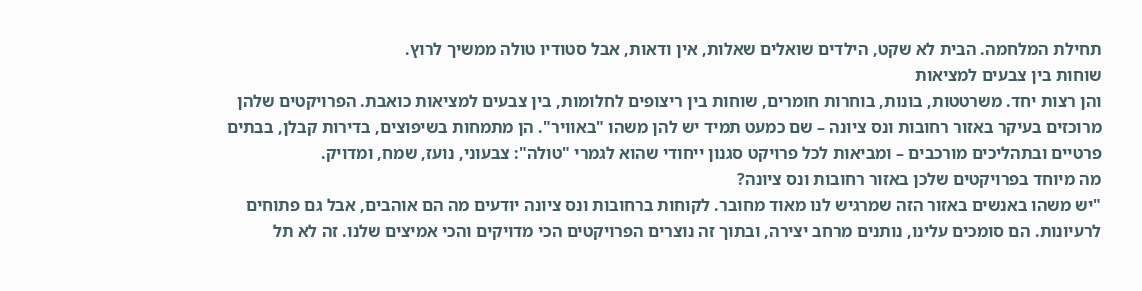תחילת המלחמה. הבית לא שקט, הילדים שואלים שאלות, אין ודאות, אבל סטודיו טולה ממשיך לרוץ.
שוחות בין צבעים למציאות
והן רצות יחד. משרטטות, בונות, בוחרות חומרים, שוחות בין ריצופים לחלומות, בין צבעים למציאות כואבת. הפרויקטים שלהן מרוכזים בעיקר באזור רחובות ונס ציונה – שם כמעט תמיד יש להן משהו "באוויר". הן מתמחות בשיפוצים, בדירות קבלן, בבתים פרטיים ובתהליכים מורכבים – ומביאות לכל פרויקט סגנון ייחודי שהוא לגמרי "טולה": צבעוני, נועז, שמח, ומדויק.
מה מיוחד בפרויקטים שלכן באזור רחובות ונס ציונה?
"יש משהו באנשים באזור הזה שמרגיש לנו מאוד מחובר. לקוחות ברחובות ונס ציונה יודעים מה הם אוהבים, אבל גם פתוחים לרעיונות. הם סומכים עלינו, נותנים מרחב יצירה, ובתוך זה נוצרים הפרויקטים הכי מדויקים והכי אמיצים שלנו. זה לא תל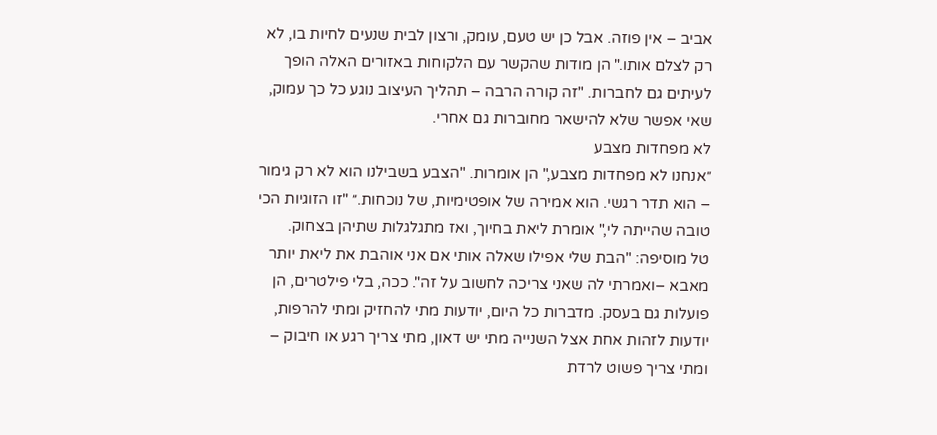אביב – אין פוזה. אבל כן יש טעם, עומק, ורצון לבית שנעים לחיות בו, לא רק לצלם אותו." הן מודות שהקשר עם הלקוחות באזורים האלה הופך לעיתים גם לחברות. "זה קורה הרבה – תהליך העיצוב נוגע כל כך עמוק, שאי אפשר שלא להישאר מחוברות גם אחרי.
לא מפחדות מצבע
״אנחנו לא מפחדות מצבע," הן אומרות. "הצבע בשבילנו הוא לא רק גימור – הוא תדר רגשי. הוא אמירה של אופטימיות, של נוכחות.״ "זו הזוגיות הכי טובה שהייתה לי," אומרת ליאת בחיוך, ואז מתגלגלות שתיהן בצחוק.
טל מוסיפה: "הבת שלי אפילו שאלה אותי אם אני אוהבת את ליאת יותר מאבא –ואמרתי לה שאני צריכה לחשוב על זה". ככה, בלי פילטרים, הן פועלות גם בעסק. מדברות כל היום, יודעות מתי להחזיק ומתי להרפות, יודעות לזהות אחת אצל השנייה מתי יש דאון, מתי צריך רגע או חיבוק – ומתי צריך פשוט לרדת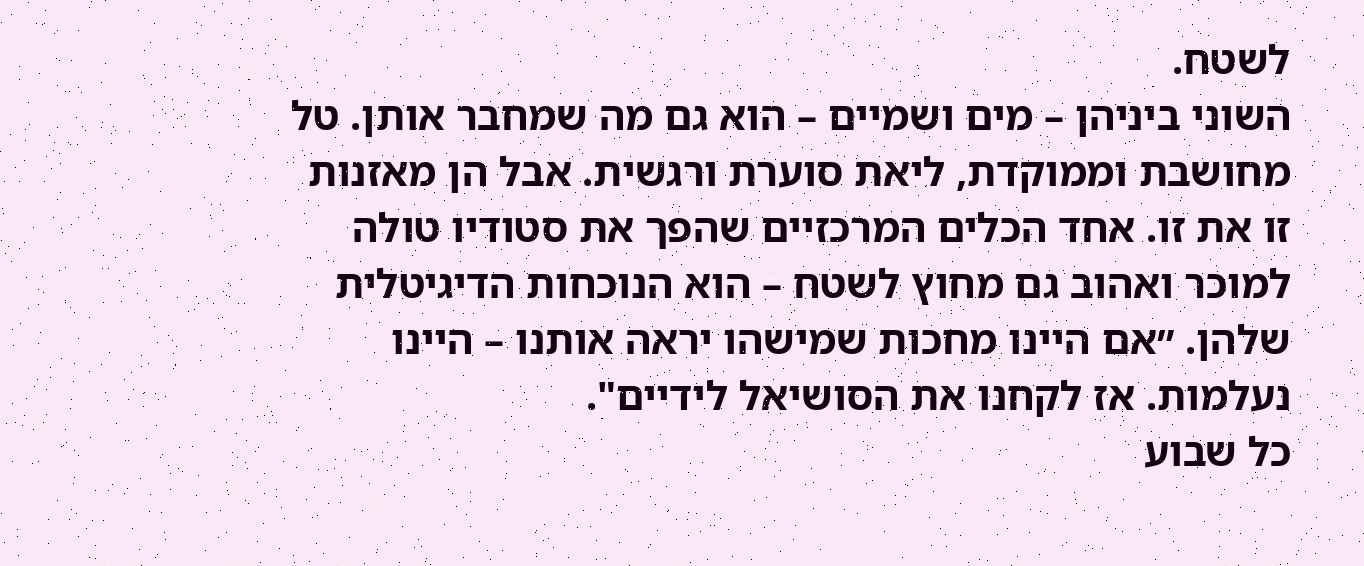לשטח.
השוני ביניהן – מים ושמיים – הוא גם מה שמחבר אותן. טל מחושבת וממוקדת, ליאת סוערת ורגשית. אבל הן מאזנות זו את זו. אחד הכלים המרכזיים שהפך את סטודיו טולה למוכר ואהוב גם מחוץ לשטח – הוא הנוכחות הדיגיטלית שלהן. ״אם היינו מחכות שמישהו יראה אותנו – היינו נעלמות. אז לקחנו את הסושיאל לידיים".
כל שבוע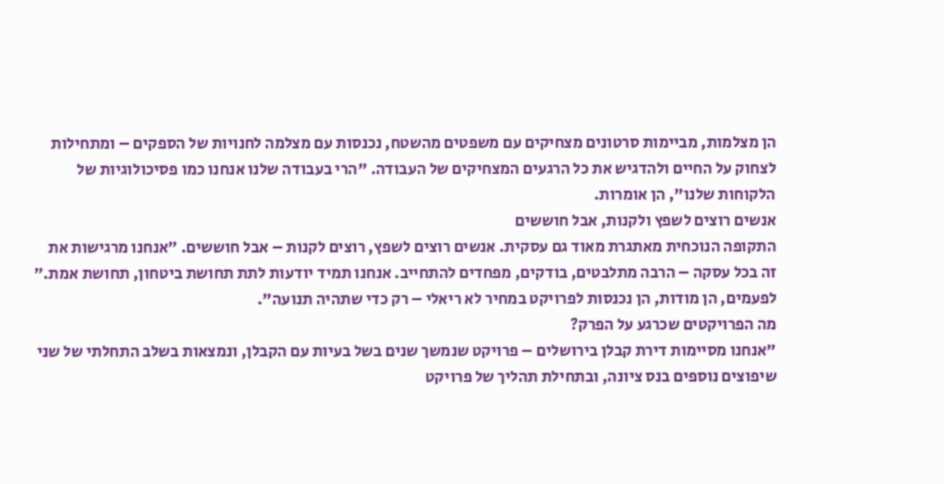הן מצלמות, מביימות סרטונים מצחיקים עם משפטים מהשטח, נכנסות עם מצלמה לחנויות של הספקים – ומתחילות לצחוק על החיים ולהדגיש את כל הרגעים המצחיקים של העבודה. "הרי בעבודה שלנו אנחנו כמו פסיכולוגיות של הלקוחות שלנו", הן אומרות.
אנשים רוצים לשפץ ולקנות, אבל חוששים
התקופה הנוכחית מאתגרת מאוד גם עסקית. אנשים רוצים לשפץ, רוצים לקנות – אבל חוששים. ״אנחנו מרגישות את זה בכל עסקה – הרבה מתלבטים, בודקים, מפחדים להתחייב. אנחנו תמיד יודעות לתת תחושת ביטחון, תחושת אמת.״ לפעמים, הן מודות, הן נכנסות לפרויקט במחיר לא ריאלי – רק כדי שתהיה תנועה".
מה הפרויקטים שכרגע על הפרק?
"אנחנו מסיימות דירת קבלן בירושלים – פרויקט שנמשך שנים בשל בעיות עם הקבלן, ונמצאות בשלב התחלתי של שני שיפוצים נוספים בנס ציונה, ובתחילת תהליך של פרויקט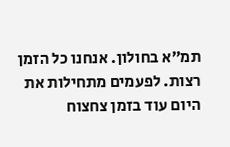תמ״א בחולון. אנחנו כל הזמן רצות. לפעמים מתחילות את היום עוד בזמן צחצוח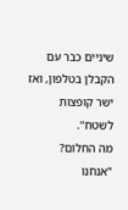שיניים כבר עם הקבלן בטלפון, ואז ישר קופצות לשטח".
מה החלום?
"אנחנו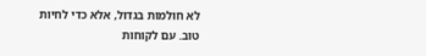לא חולמות בגדול, אלא כדי לחיות טוב. עם לקוחות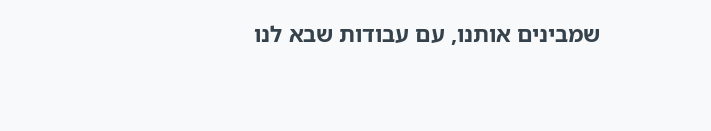שמבינים אותנו, עם עבודות שבא לנו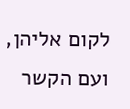לקום אליהן, ועם הקשר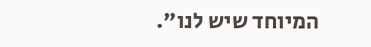המיוחד שיש לנו".